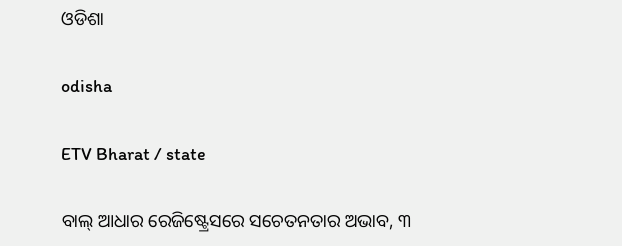ଓଡିଶା

odisha

ETV Bharat / state

ବାଲ୍ ଆଧାର ରେଜିଷ୍ଟ୍ରେସରେ ସଚେତନତାର ଅଭାବ, ୩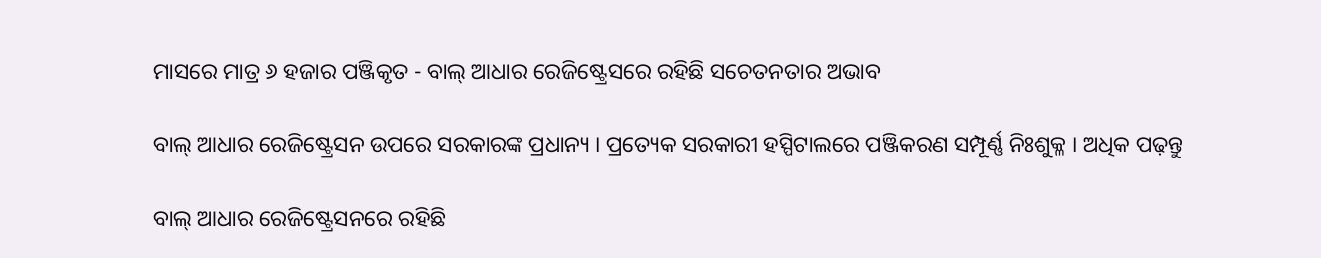ମାସରେ ମାତ୍ର ୬ ହଜାର ପଞ୍ଜିକୃତ - ବାଲ୍ ଆଧାର ରେଜିଷ୍ଟ୍ରେସରେ ରହିଛି ସଚେତନତାର ଅଭାବ

ବାଲ୍ ଆଧାର ରେଜିଷ୍ଟ୍ରେସନ ଉପରେ ସରକାରଙ୍କ ପ୍ରଧାନ୍ୟ । ପ୍ରତ୍ୟେକ ସରକାରୀ ହସ୍ପିଟାଲରେ ପଞ୍ଜିକରଣ ସମ୍ପୂର୍ଣ୍ଣ ନିଃଶୁକ୍ଳ । ଅଧିକ ପଢ଼ନ୍ତୁ

ବାଲ୍ ଆଧାର ରେଜିଷ୍ଟ୍ରେସନରେ ରହିଛି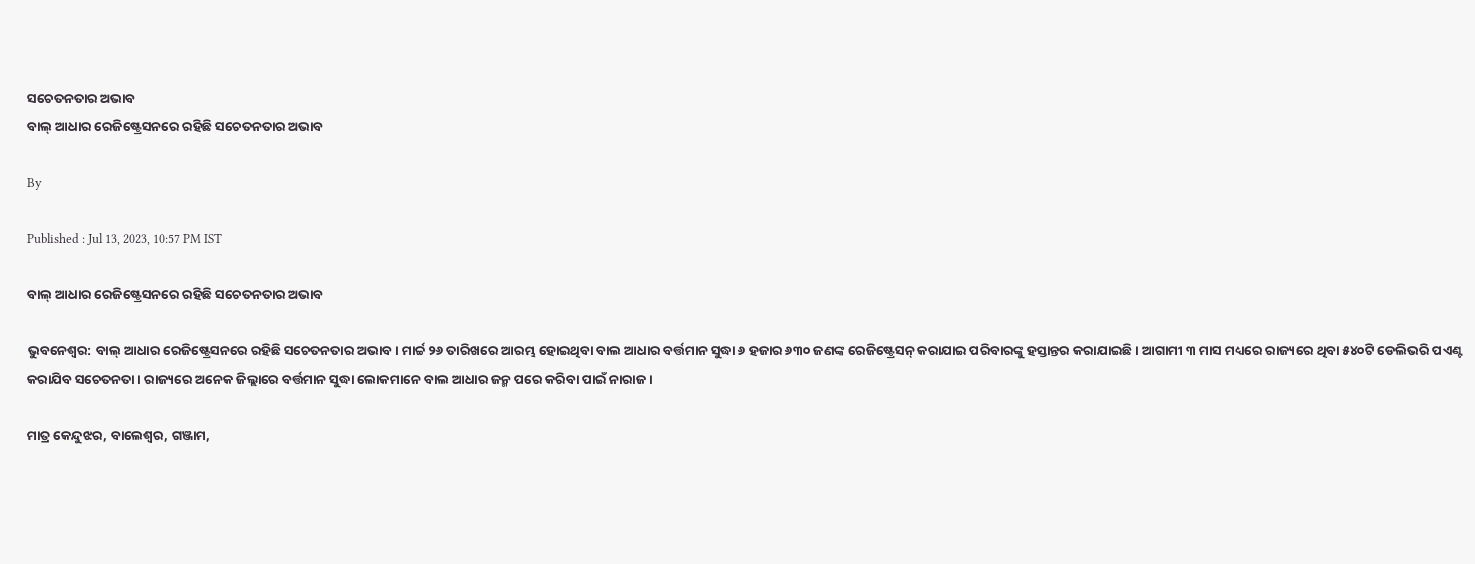ସଚେତନତାର ଅଭାବ
ବାଲ୍ ଆଧାର ରେଜିଷ୍ଟ୍ରେସନରେ ରହିଛି ସଚେତନତାର ଅଭାବ

By

Published : Jul 13, 2023, 10:57 PM IST

ବାଲ୍ ଆଧାର ରେଜିଷ୍ଟ୍ରେସନରେ ରହିଛି ସଚେତନତାର ଅଭାବ

ଭୁବନେଶ୍ବର: ବାଲ୍ ଆଧାର ରେଜିଷ୍ଟ୍ରେସନରେ ରହିଛି ସଚେତନତାର ଅଭାବ। ମାର୍ଚ୍ଚ ୨୬ ତାରିଖରେ ଆରମ୍ଭ ହୋଇଥିବା ବାଲ ଆଧାର ବର୍ତ୍ତମାନ ସୁଦ୍ଧା ୬ ହଜାର ୬୩୦ ଜଣଙ୍କ ରେଜିଷ୍ଟ୍ରେସନ୍ କରାଯାଇ ପରିବାରଙ୍କୁ ହସ୍ତାନ୍ତର କରାଯାଇଛି । ଆଗାମୀ ୩ ମାସ ମଧ୍ୟରେ ରାଜ୍ୟରେ ଥିବା ୫୪୦ଟି ଡେଲିଭରି ପଏଣ୍ଟ କରାଯିବ ସଚେତନତା । ରାଜ୍ୟରେ ଅନେକ ଜିଲ୍ଲାରେ ବର୍ତ୍ତମାନ ସୁଦ୍ଧା ଲୋକମାନେ ବାଲ ଆଧାର ଜନ୍ମ ପରେ କରିବା ପାଇଁ ନାରାଜ ।

ମାତ୍ର କେନ୍ଦୁଝର, ବାଲେଶ୍ଵର, ଗଞ୍ଜାମ,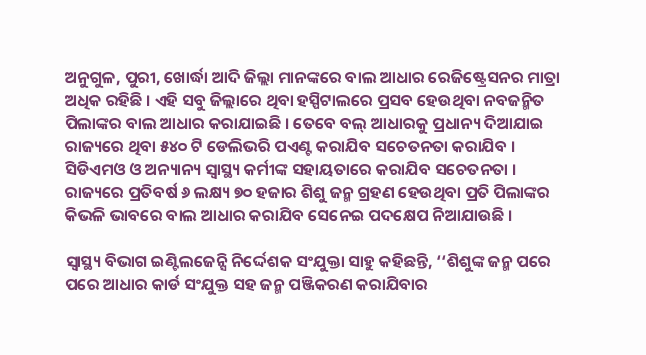ଅନୁଗୁଳ, ପୁରୀ, ଖୋର୍ଦ୍ଧା ଆଦି ଜିଲ୍ଲା ମାନଙ୍କରେ ବାଲ ଆଧାର ରେଜିଷ୍ଟ୍ରେସନର ମାତ୍ରା ଅଧିକ ରହିଛି । ଏହି ସବୁ ଜିଲ୍ଲାରେ ଥିବା ହସ୍ପିଟାଲରେ ପ୍ରସବ ହେଉଥିବା ନବଜନ୍ମିତ ପିଲାଙ୍କର ବାଲ ଆଧାର କରାଯାଇଛି । ତେବେ ବଲ୍ ଆଧାରକୁ ପ୍ରଧାନ୍ୟ ଦିଆଯାଇ ରାଜ୍ୟରେ ଥିବା ୫୪୦ ଟି ଡେଲିଭରି ପଏଣ୍ଟ କରାଯିବ ସଚେତନତା କରାଯିବ । ସିଡିଏମଓ ଓ ଅନ୍ୟାନ୍ୟ ସ୍ୱାସ୍ଥ୍ୟ କର୍ମୀଙ୍କ ସହାୟତାରେ କରାଯିବ ସଚେତନତା । ରାଜ୍ୟରେ ପ୍ରତିବର୍ଷ ୬ ଲକ୍ଷ୍ୟ ୭୦ ହଜାର ଶିଶୁ ଜନ୍ମ ଗ୍ରହଣ ହେଉଥିବା ପ୍ରତି ପିଲାଙ୍କର କିଭଳି ଭାବରେ ବାଲ ଆଧାର କରାଯିବ ସେନେଇ ପଦକ୍ଷେପ ନିଆଯାଉଛି ।

ସ୍ୱାସ୍ଥ୍ୟ ବିଭାଗ ଇଣ୍ଟିଲଜେନ୍ସି ନିର୍ଦ୍ଦେଶକ ସଂଯୁକ୍ତା ସାହୁ କହିଛନ୍ତି, ‘‘ଶିଶୁଙ୍କ ଜନ୍ମ ପରେ ପରେ ଆଧାର କାର୍ଡ ସଂଯୁକ୍ତ ସହ ଜନ୍ମ ପଞ୍ଜିକରଣ କରାଯିବାର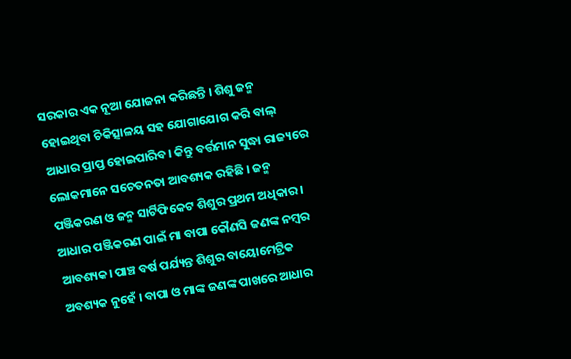ସରକାର ଏକ ନୂଆ ଯୋଜନା କରିଛନ୍ତି । ଶିଶୁ ଜନ୍ମ ହୋଇଥିବା ଚିକିତ୍ସାଳୟ ସହ ଯୋଗାଯୋଗ କରି ବାଲ୍ ଆଧାର ପ୍ରାପ୍ତ ହୋଇପାରିବ। କିନ୍ତୁ ବର୍ତ୍ତମାନ ସୁଦ୍ଧା ରାଜ୍ୟରେ ଲୋକମାନେ ସଚେତନତା ଆବଶ୍ୟକ ରହିଛି । ଜନ୍ମ ପଞ୍ଜିକରଣ ଓ ଜନ୍ମ ସାର୍ଟିଫିକେଟ ଶିଶୁର ପ୍ରଥମ ଅଧିକାର। ଆଧାର ପଞ୍ଜିକରଣ ପାଇଁ ମା ବାପା କୌଣସି ଜଣଙ୍କ ନମ୍ବର ଆବଶ୍ୟକ। ପାଞ୍ଚ ବର୍ଷ ପର୍ଯ୍ୟନ୍ତ ଶିଶୁର ବାୟୋମେଟ୍ରିକ ଅବଶ୍ୟକ ନୁହେଁ । ବାପା ଓ ମାଙ୍କ ଜଣଙ୍କ ପାଖରେ ଆଧାର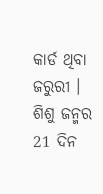କାର୍ଡ ଥିବା ଜରୁରୀ । ଶିଶୁ ଜନ୍ମର 21 ଦିନ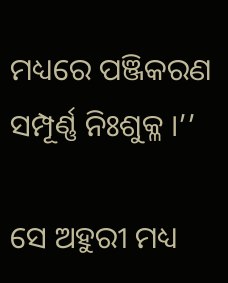ମଧ୍ୟରେ ପଞ୍ଜିକରଣ ସମ୍ପୂର୍ଣ୍ଣ ନିଃଶୁକ୍ଳ ।’’

ସେ ଅହୁରୀ ମଧ୍ୟ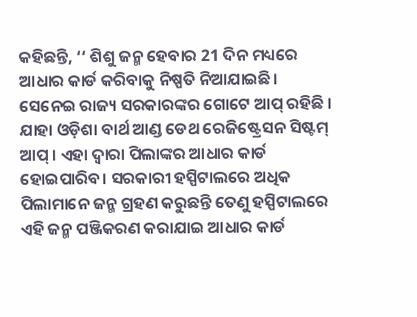କହିଛନ୍ତି, ‘‘ ଶିଶୁ ଜନ୍ମ ହେବାର 21 ଦିନ ମଧ୍ୟରେ ଆଧାର କାର୍ଡ କରିବାକୁ ନିଷ୍ପତି ନିଆଯାଇଛି। ସେନେଇ ରାଜ୍ୟ ସରକାରଙ୍କର ଗୋଟେ ଆପ୍ ରହିଛି । ଯାହା ଓଡ଼ିଶା ବାର୍ଥ ଆଣ୍ଡ ଡେଥ ରେଜିଷ୍ଟ୍ରେସନ ସିଷ୍ଟମ୍ ଆପ୍ । ଏହା ଦ୍ବାରା ପିଲାଙ୍କର ଆଧାର କାର୍ଡ ହୋଇପାରିବ। ସରକାରୀ ହସ୍ପିଟାଲରେ ଅଧିକ ପିଲାମାନେ ଜନ୍ମ ଗ୍ରହଣ କରୁଛନ୍ତି ତେଣୁ ହସ୍ପିଟାଲରେ ଏହି ଜନ୍ମ ପଞ୍ଜିକରଣ କରାଯାଇ ଆଧାର କାର୍ଡ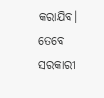କରାଯିବ। ତେବେ ସରକାରୀ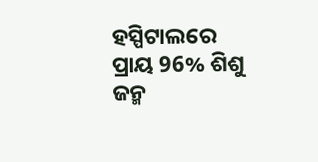ହସ୍ପିଟାଲରେ ପ୍ରାୟ 96% ଶିଶୁ ଜନ୍ମ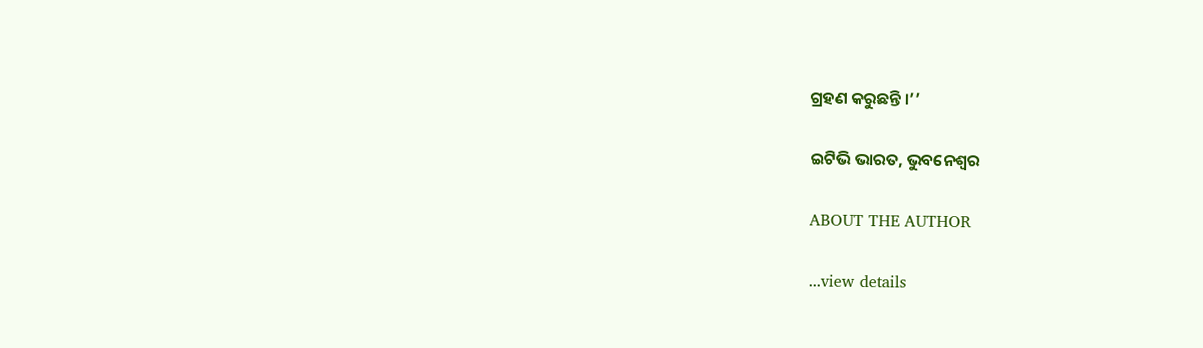ଗ୍ରହଣ କରୁଛନ୍ତି ।’’

ଇଟିଭି ଭାରତ, ଭୁବନେଶ୍ବର

ABOUT THE AUTHOR

...view details